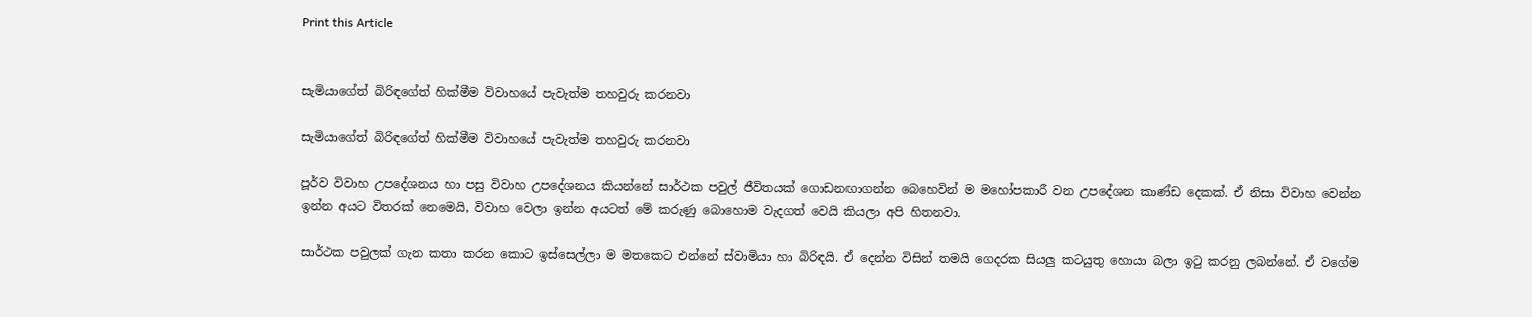Print this Article


සැමියාගේත් බිරිඳගේත් හික්මීම විවාහයේ පැවැත්ම තහවුරු කරනවා

සැමියාගේත් බිරිඳගේත් හික්මීම විවාහයේ පැවැත්ම තහවුරු කරනවා

පූර්ව විවාහ උපදේශනය හා පසු විවාහ උපදේශනය කියන්නේ සාර්ථක පවුල් ජීවිතයක් ගොඩනඟාගන්න බෙහෙවින් ම මහෝපකාරී වන උපදේශන කාණ්ඩ දෙකක්. ඒ නිසා විවාහ වෙන්න ඉන්න අයට විතරක් නෙමෙයි, විවාහ වෙලා ඉන්න අයටත් මේ කරුණු බොහොම වැදගත් වෙයි කියලා අපි හිතනවා.

සාර්ථක පවුලක් ගැන කතා කරන කොට ඉස්සෙල්ලා ම මතකෙට එන්නේ ස්වාමියා හා බිරිඳයි. ඒ දෙන්න විසින් තමයි ගෙදරක සියලු කටයුතු හොයා බලා ඉටු කරනු ලබන්නේ. ඒ වගේම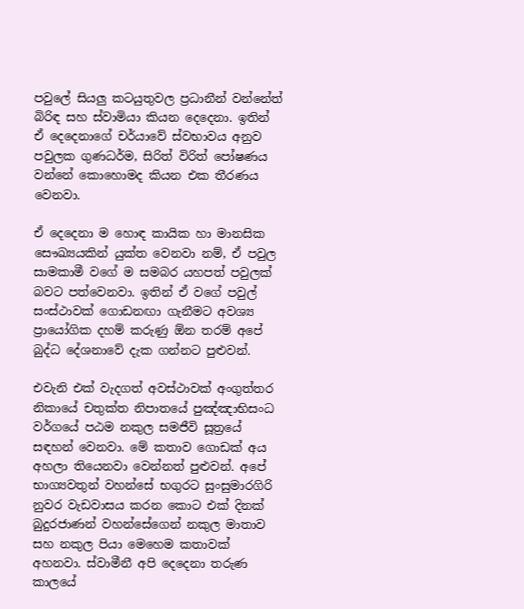පවුලේ සියලු කටයුතුවල ප්‍රධානීන් වන්නේත් බිරිඳ සහ ස්වාමියා කියන දෙදෙනා. ඉතින් ඒ දෙදෙනාගේ චර්යාවේ ස්වභාවය අනුව පවුලක ගුණධර්ම, සිරිත් විරිත් පෝෂණය වන්නේ කොහොමද කියන එක තීරණය වෙනවා.

ඒ දෙදෙනා ම හොඳ කායික හා මානසික සෞඛ්‍යයකින් යුක්ත වෙනවා නම්, ඒ පවුල සාමකාමී වගේ ම සමබර යහපත් පවුලක් බවට පත්වෙනවා. ඉතින් ඒ වගේ පවුල් සංස්ථාවක් ගොඩනඟා ගැනීමට අවශ්‍ය ප්‍රායෝගික දහම් කරුණු ඕන තරම් අපේ බුද්ධ දේශනාවේ දැක ගන්නට පුළුවන්.

එවැනි එක් වැදගත් අවස්ථාවක් අංගුත්තර නිකායේ චතුක්ත නිපාතයේ පුඤ්ඤාභිසංධ වර්ගයේ පඨම නකුල සමජීවි සූත්‍රයේ සඳහන් වෙනවා. මේ කතාව ගොඩක් අය අහලා තියෙනවා වෙන්නත් පුළුවන්. අපේ භාග්‍යවතුන් වහන්සේ භගුරට සුංසුමාරගිරි නුවර වැඩවාසය කරන කොට එක් දිනක් බුදුරජාණන් වහන්සේගෙන් නකුල මාතාව සහ නකුල පියා මෙහෙම කතාවක් අහනවා. ස්වාමීනී අපි දෙදෙනා තරුණ කාලයේ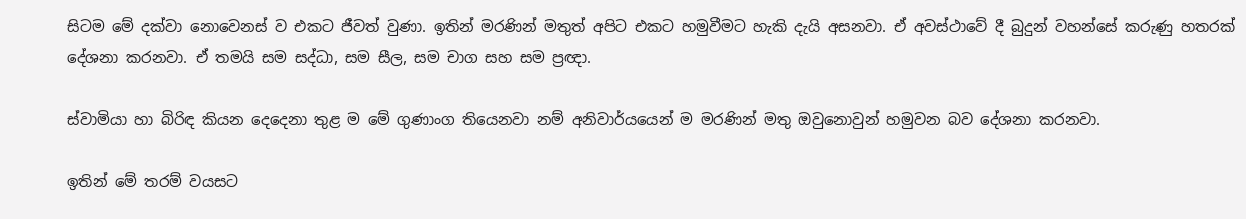සිටම මේ දක්වා නොවෙනස් ව එකට ජීවත් වුණා. ඉතින් මරණින් මතුත් අපිට එකට හමුවීමට හැකි දැයි අසනවා. ඒ අවස්ථාවේ දී බුදුන් වහන්සේ කරුණු හතරක් දේශනා කරනවා. ඒ තමයි සම සද්ධා, සම සීල, සම චාග සහ සම ප්‍රඥා.

ස්වාමියා හා බිරිඳ කියන දෙදෙනා තුළ ම මේ ගුණාංග තියෙනවා නම් අනිවාර්යයෙන් ම මරණින් මතු ඔවුනොවුන් හමුවන බව දේශනා කරනවා.

ඉතින් මේ තරම් වයසට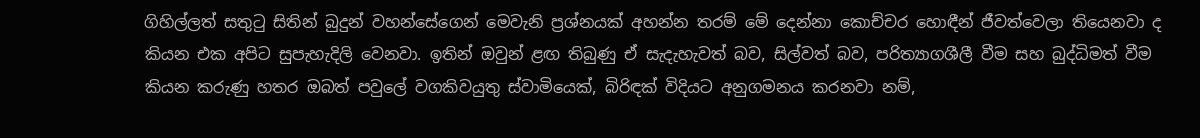ගිහිල්ලත් සතුටු සිතින් බුදුන් වහන්සේගෙන් මෙවැනි ප්‍රශ්නයක් අහන්න තරම් මේ දෙන්නා කොච්චර හොඳීන් ජීවත්වෙලා තියෙනවා ද කියන එක අපිට සුපැහැදිලි වෙනවා. ඉතින් ඔවුන් ළඟ තිබුණු ඒ සැදැහැවත් බව, සිල්වත් බව, පරිත්‍යාගශීලී වීම සහ බුද්ධිමත් වීම කියන කරුණු හතර ඔබත් පවුලේ වගකිවයුතු ස්වාමියෙක්, බිරිඳක් විදියට අනුගමනය කරනවා නම්,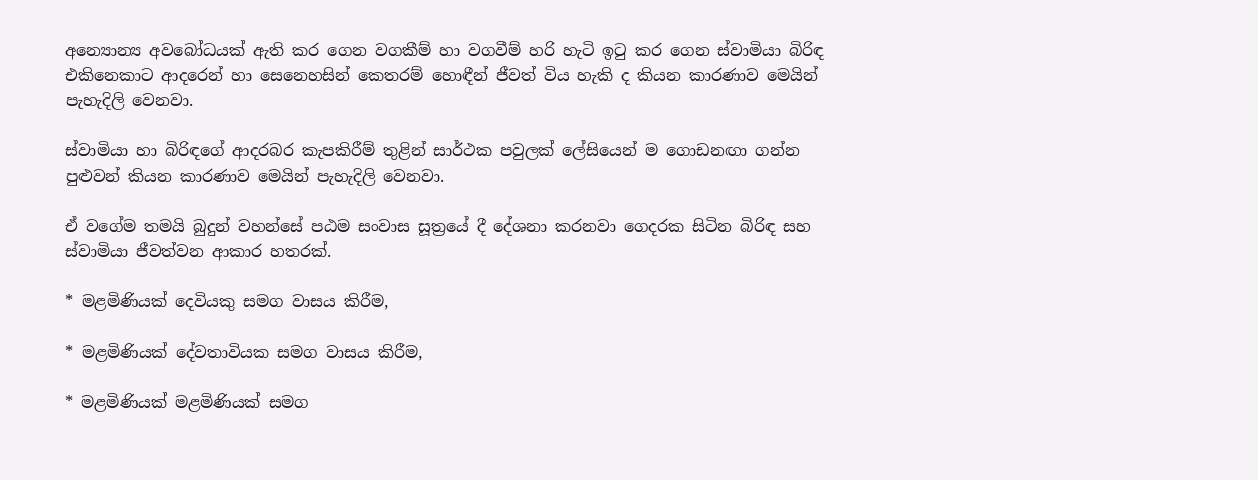අන්‍යොන්‍ය අවබෝධයක් ඇති කර ගෙන වගකීම් හා වගවීම් හරි හැටි ඉටු කර ගෙන ස්වාමියා බිරිඳ එකිනෙකාට ආදරෙන් හා සෙනෙහසින් කෙතරම් හොඳීන් ජීවත් විය හැකි ද කියන කාරණාව මෙයින් පැහැදිලි වෙනවා.

ස්වාමියා හා බිරිඳගේ ආදරබර කැපකිරීම් තුළින් සාර්ථක පවුලක් ලේසියෙන් ම ගොඩනඟා ගන්න පුළුවන් කියන කාරණාව මෙයින් පැහැදිලි වෙනවා.

ඒ වගේම තමයි බුදුන් වහන්සේ පඨම සංවාස සූත්‍රයේ දී දේශනා කරනවා ගෙදරක සිටින බිරිඳ සහ ස්වාමියා ජීවත්වන ආකාර හතරක්.

* මළමිණියක් දෙවියකු සමග වාසය කිරීම,

* මළමිණියක් දේවතාවියක සමග වාසය කිරීම,

* මළමිණියක් මළමිණියක් සමග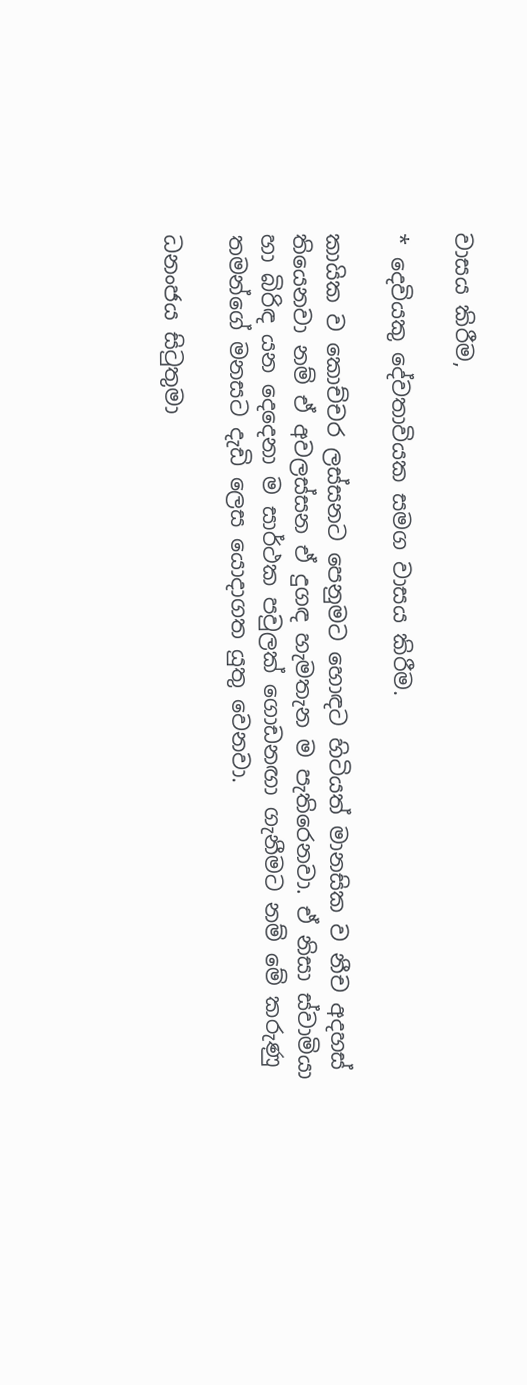වාසය කිරීම,

* දෙවියකු දේවතාවියක සමග වාසය කිරීම.

කායික ව කොච්චර ලස්සනට පෙනුමට හොඳට හිටියත් මානසික ව නීච අදහස් තියෙනවා නම් ඒ අවලස්සන ඒ දුගඳ හැමතැන ම පැතිරෙනවා. ඒ නිසා ස්වාමියා හා බිරිඳ යන දෙදෙනා ම සාර්ථක පවුලක් ගොඩනඟා ගැනීමට නම් මේ කරුණු තමන්ගේ මනසට දැඩි ලෙස යොදාගත යුතු වෙනවා.

ධනංජය සිටුතුමා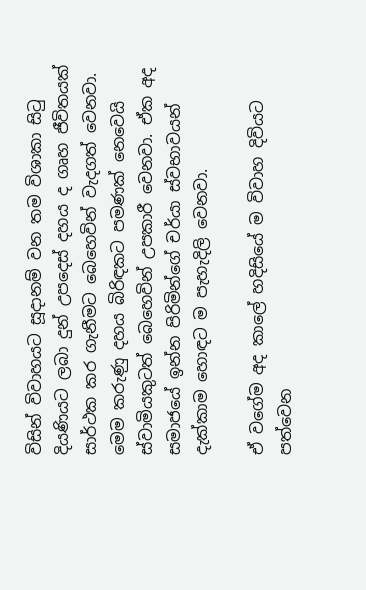විසින් විවාහයට සූදානම් වන තම විශාකා සිටු දියණියට ලබා දුන් උපදෙස් දහය ද ගෘහ ජීවිතයක් සාර්ථක කර ගැනීමට බෙහෙවින් වැදගත් වෙනවා. මෙම කරුණු දහය බිරිඳකට පමණක් නෙවෙයි ස්වාමියකුටත් බෙහෙවින් උපකාරී වෙනවා. ඒක අද සමාජයේ ඉන්න පිරිමින්ගේ චර්යා ස්වභාවයන් දැක්කාම හොඳට ම පැහැදිලි වෙනවා.

ඒ වගේම අද කාලේ හදිසියේ ම විවාහ දිවියට පත්වෙන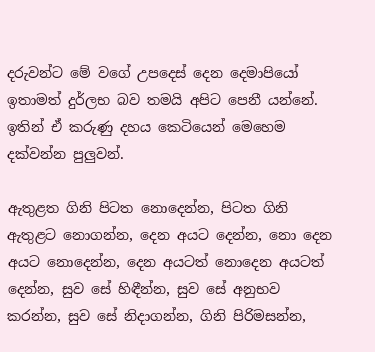දරුවන්ට මේ වගේ උපදෙස් දෙන දෙමාපියෝ ඉතාමත් දුර්ලභ බව තමයි අපිට පෙනී යන්නේ. ඉතින් ඒ කරුණු දහය කෙටියෙන් මෙහෙම දක්වන්න පුලුවන්.

ඇතුළත ගිනි පිටත නොදෙන්න, පිටත ගිනි ඇතුළට නොගන්න, දෙන අයට දෙන්න, නො දෙන අයට නොදෙන්න, දෙන අයටත් නොදෙන අයටත් දෙන්න, සුව සේ හිඳීන්න, සුව සේ අනුභව කරන්න, සුව සේ නිදාගන්න, ගිනි පිරිමසන්න,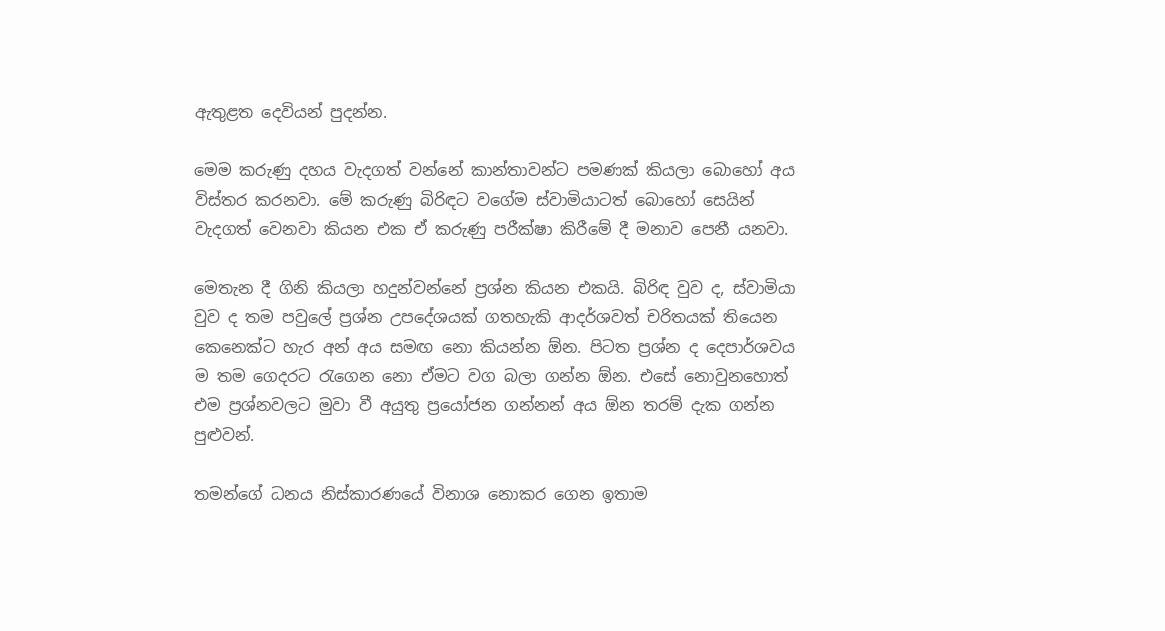ඇතුළත දෙවියන් පුදන්න.

මෙම කරුණු දහය වැදගත් වන්නේ කාන්තාවන්ට පමණක් කියලා බොහෝ අය විස්තර කරනවා. මේ කරුණු බිරිඳට වගේම ස්වාමියාටත් බොහෝ සෙයින් වැදගත් වෙනවා කියන එක ඒ කරුණු පරීක්ෂා කිරීමේ දී මනාව පෙනී යනවා.

මෙතැන දී ගිනි කියලා හදුන්වන්නේ ප්‍රශ්න කියන එකයි. බිරිඳ වුව ද, ස්වාමියා වුව ද තම පවුලේ ප්‍රශ්න උපදේශයක් ගතහැකි ආදර්ශවත් චරිතයක් තියෙන කෙනෙක්ට හැර අන් අය සමඟ නො කියන්න ඕන. පිටත ප්‍රශ්න ද දෙපාර්ශවය ම තම ගෙදරට රැගෙන නො ඒමට වග බලා ගන්න ඕන. එසේ නොවුනහොත් එම ප්‍රශ්නවලට මුවා වී අයුතු ප්‍රයෝජන ගන්නන් අය ඕන තරම් දැක ගන්න පුළුවන්.

තමන්ගේ ධනය නිස්කාරණයේ විනාශ නොකර ගෙන ඉතාම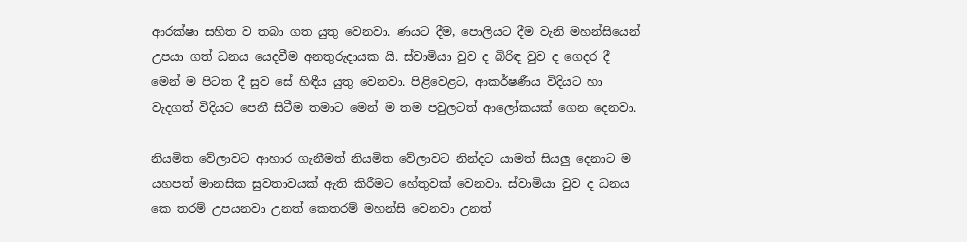ආරක්ෂා සහිත ව තබා ගත යුතු වෙනවා. ණයට දීම, පොලියට දීම වැනි මහන්සියෙන් උපයා ගත් ධනය යෙදවීම අනතුරුදායක යි. ස්වාමියා වුව ද බිරිඳ වුව ද ගෙදර දී මෙන් ම පිටත දී සුව සේ හිඳීය යුතු වෙනවා. පිළිවෙළට, ආකර්ෂණීය විදියට හා වැදගත් විදියට පෙනී සිටීම තමාට මෙන් ම තම පවුලටත් ආලෝකයක් ගෙන දෙනවා.

නියමිත වේලාවට ආහාර ගැනීමත් නියමිත වේලාවට නින්දට යාමත් සියලු දෙනාට ම යහපත් මානසික සුවතාවයක් ඇති කිරීමට හේතුවක් වෙනවා. ස්වාමියා වුව ද ධනය කෙ තරම් උපයනවා උනත් කෙතරම් මහන්සි වෙනවා උනත්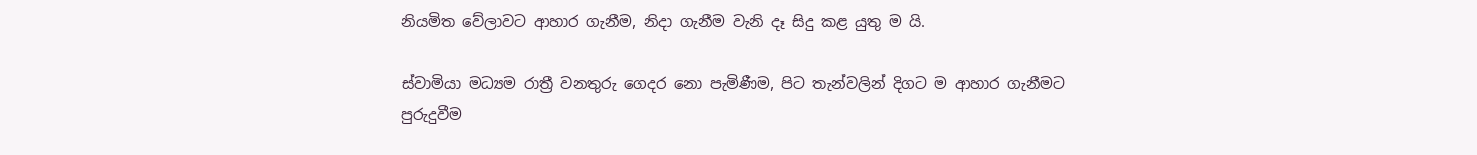නියමිත වේලාවට ආහාර ගැනීම, නිදා ගැනීම වැනි දෑ සිදු කළ යුතු ම යි.

ස්වාමියා මධ්‍යම රාත්‍රී වනතුරු ගෙදර නො පැමිණීම, පිට තැන්වලින් දිගට ම ආහාර ගැනීමට පුරුදුවීම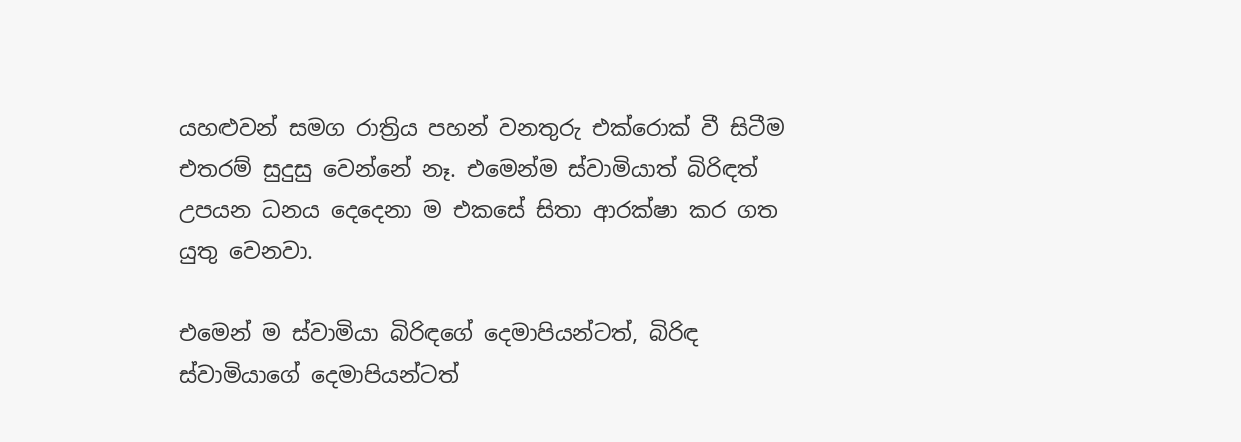යහළුවන් සමග රාත්‍රිය පහන් වනතුරු එක්රොක් වී සිටීම එතරම් සුදුසු වෙන්නේ නෑ. එමෙන්ම ස්වාමියාත් බිරිඳත් උපයන ධනය දෙදෙනා ම එකසේ සිතා ආරක්ෂා කර ගත යුතු වෙනවා.

එමෙන් ම ස්වාමියා බිරිඳගේ දෙමාපියන්ටත්, බිරිඳ ස්වාමියාගේ දෙමාපියන්ටත්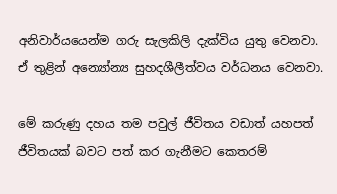අනිවාර්යයෙන්ම ගරු සැලකිලි දැක්විය යුතු වෙනවා. ඒ තුළින් අන්‍යෝන්‍ය සුහදශීලීත්වය වර්ධනය වෙනවා.

මේ කරුණු දහය තම පවුල් ජීවිතය වඩාත් යහපත් ජීවිතයක් බවට පත් කර ගැනීමට කෙතරම්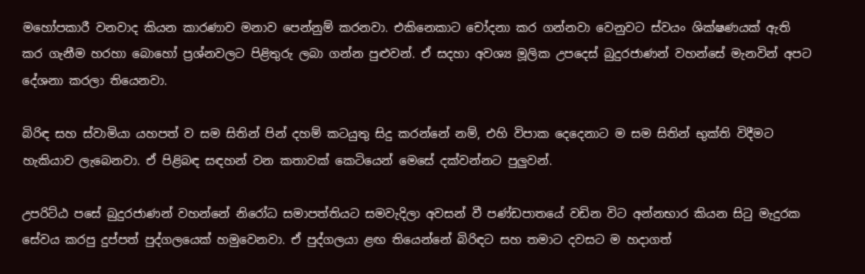මහෝපකාරී වනවාද කියන කාරණාව මනාව පෙන්නුම් කරනවා. එකිනෙකාට චෝදනා කර ගන්නවා වෙනුවට ස්වයං ශික්ෂණයක් ඇති කර ගැනීම හරහා බොහෝ ප්‍රශ්නවලට පිළිතුරු ලබා ගන්න පුළුවන්. ඒ සදහා අවශ්‍ය මූලික උපදෙස් බුදුරජාණන් වහන්සේ මැනවින් අපට දේශනා කරලා තියෙනවා.

බිරිඳ සහ ස්වාමියා යහපත් ව සම සිතින් පින් දහම් කටයුතු සිදු කරන්නේ නම්, එහි විපාක දෙදෙනාට ම සම සිතින් භුක්ති විදීමට හැකියාව ලැබෙනවා. ඒ පිළිබඳ සඳහන් වන කතාවක් කෙටියෙන් මෙසේ දක්වන්නට පුලුවන්.

උපරිට්ඨ පසේ බුදුරජාණන් වහන්නේ නිරෝධ සමාපත්තියට සමවැදිලා අවසන් වී පණ්ඩපාතයේ වඩින විට අන්නභාර කියන සිටු මැදුරක සේවය කරපු දුප්පත් පුද්ගලයෙක් හමුවෙනවා. ඒ පුද්ගලයා ළඟ තියෙන්නේ බිරිඳට සහ තමාට දවසට ම හදාගත්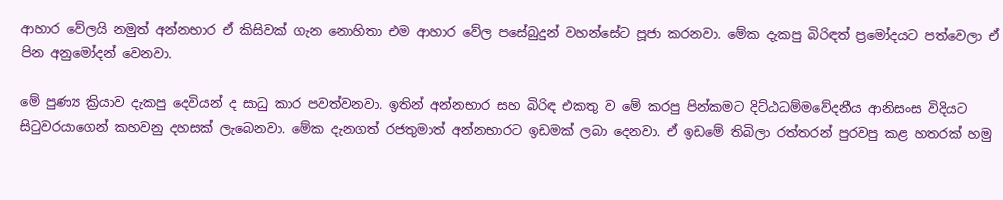ආහාර වේලයි නමුත් අන්නභාර ඒ කිසිවක් ගැන නොහිතා එම ආහාර වේල පසේබුදුන් වහන්සේට පූජා කරනවා. මේක දැකපු බිරිඳත් ප්‍රමෝදයට පත්වෙලා ඒ පින අනුමෝදන් වෙනවා.

මේ පුණ්‍ය ක්‍රියාව දැකපු දෙවියන් ද සාධු කාර පවත්වනවා. ඉතින් අන්නභාර සහ බිරිඳ එකතු ව මේ කරපු පින්කමට දිට්ඨධම්මවේදනීය ආනිසංස විදියට සිටුවරයාගෙන් කහවනු දහසක් ලැබෙනවා. මේක දැනගත් රජතුමාත් අන්නභාරට ඉඩමක් ලබා දෙනවා. ඒ ඉඩමේ තිබිලා රත්තරන් පුරවපු කළ හතරක් හමු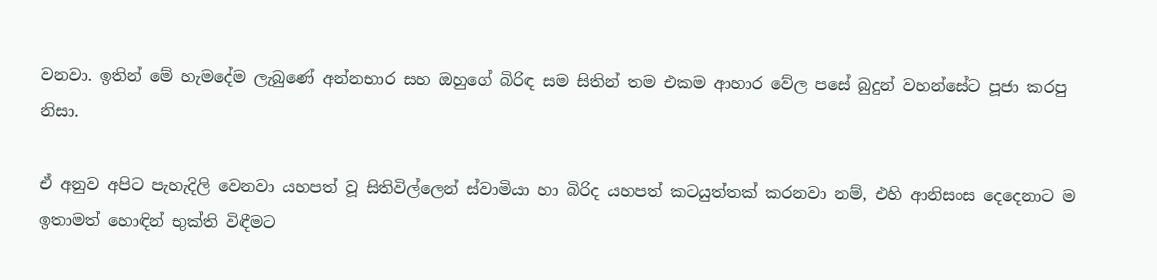වනවා. ඉතින් මේ හැමදේම ලැබුණේ අන්නභාර සහ ඔහුගේ බිරිඳ සම සිතින් තම එකම ආහාර වේල පසේ බුදුන් වහන්සේට පූජා කරපු නිසා.

ඒ අනුව අපිට පැහැදිලි වෙනවා යහපත් වූ සිතිවිල්ලෙන් ස්වාමියා හා බිරිද යහපත් කටයුත්තක් කරනවා නම්, එහි ආනිසංස දෙදෙනාට ම ඉතාමත් හොඳින් භුක්ති විඳීමට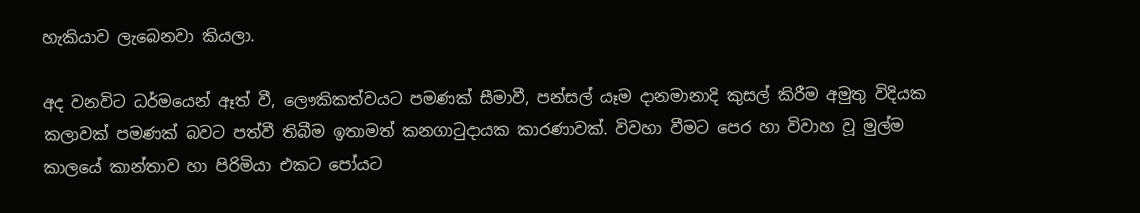හැකියාව ලැබෙනවා කියලා.

අද වනවිට ධර්මයෙන් ඈත් වී, ලෞකිකත්වයට පමණක් සීමාවී, පන්සල් යෑම දානමානාදි කුසල් කිරීම අමුතු විදියක කලාවක් පමණක් බවට පත්වී තිබීම ඉතාමත් කනගාටුදායක කාරණාවක්. විවහා වීමට පෙර හා විවාහ වූ මුල්ම කාලයේ කාන්තාව හා පිරිමියා එකට පෝයට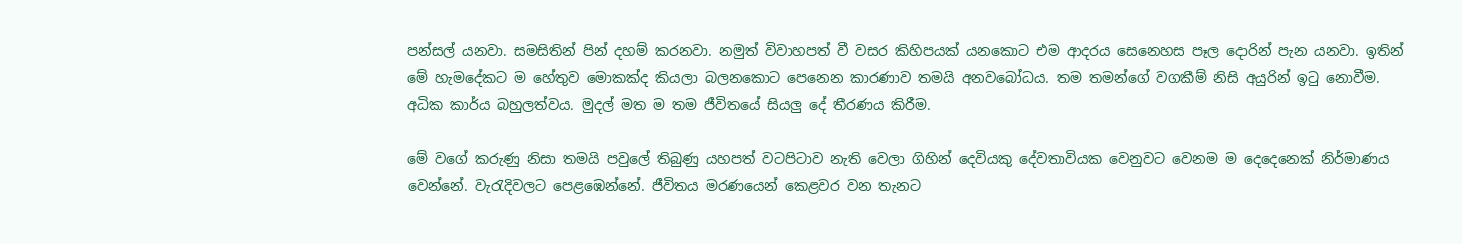පන්සල් යනවා. සමසිතින් පින් දහම් කරනවා. නමුත් විවාහපත් වී වසර කිහිපයක් යනකොට එම ආදරය සෙනෙහස පෑල දොරින් පැන යනවා. ඉතින් මේ හැමදේකට ම හේතුව මොකක්ද කියලා බලනකොට පෙනෙන කාරණාව තමයි අනවබෝධය. තම තමන්ගේ වගකීම් නිසි අයුරින් ඉටු නොවීම. අධික කාර්ය බහුලත්වය. මුදල් මත ම තම ජීවිතයේ සියලු දේ තීරණය කිරීම.

මේ වගේ කරුණු නිසා තමයි පවුලේ තිබුණු යහපත් වටපිටාව නැති වෙලා ගිහින් දෙවියකු දේවතාවියක වෙනුවට වෙනම ම දෙදෙනෙක් නිර්මාණය වෙන්නේ. වැරැදිවලට පෙළඹෙන්නේ. ජීවිතය මරණයෙන් කෙළවර වන තැනට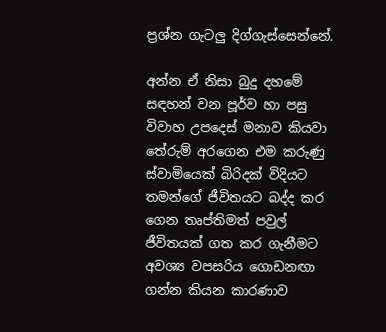ප්‍රශ්න ගැටලු දිග්ගැස්සෙන්නේ.

අන්න ඒ නිසා බුදු දහමේ සඳහන් වන පූර්ව හා පසු විවාහ උපදෙස් මනාව කියවා තේරුම් අරගෙන එම කරුණු ස්වාමියෙක් බිරිදක් විදියට තමන්ගේ ජීවිතයට බද්ද කර ගෙන තෘප්තිමත් පවුල් ජීවිතයක් ගත කර ගැනීමට අවශ්‍ය වපසරිය ගොඩනඟා ගන්න කියන කාරණාව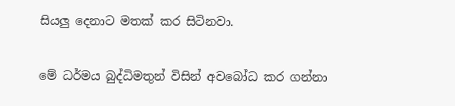සියලු දෙනාට මතක් කර සිටිනවා.

මේ ධර්මය බුද්ධිමතුන් විසින් අවබෝධ කර ගන්නා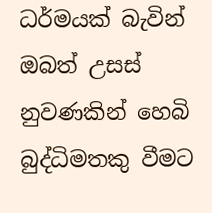ධර්මයක් බැවින් ඔබත් උසස් නුවණකින් හෙබි බුද්ධිමතකු වීමට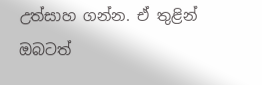උත්සාහ ගන්න. ඒ තුළින් ඔබටත්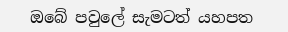ඔබේ පවුලේ සැමටත් යහපත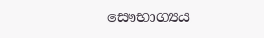සෞභාග්‍යය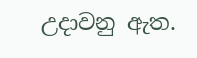උදාවනු ඇත.